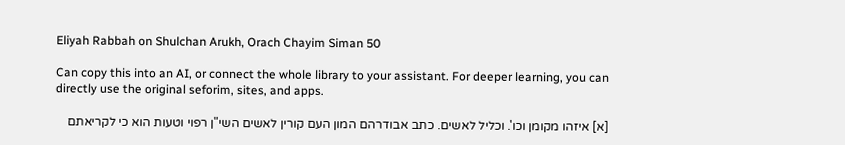Eliyah Rabbah on Shulchan Arukh, Orach Chayim Siman 50

Can copy this into an AI, or connect the whole library to your assistant. For deeper learning, you can directly use the original seforim, sites, and apps.

[א] איזהו מקומן וכו'. וכליל לאשים. כתב אבודרהם המון העם קורין לאשים השי"ן רפוי וטעות הוא כי לקריאתם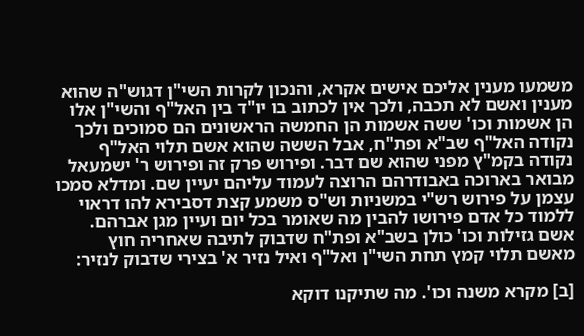משמעו מענין אליכם אישים אקרא, והנכון לקרות השי"ן דגוש"ה שהוא מענין ואשם לא תכבה, ולכך אין לכתוב בו יו"ד בין האל"ף והשי"ן אלו הן אשמות וכו' ששה אשמות הן החמשה הראשונים הם סמוכים ולכך נקודה האל"ף שב"א ופת"ח, אבל הששה שהוא אשם תלוי האל"ף נקודה בקמ"ץ מפני שהוא שם דבר. ופירוש פרק זה ופירוש ר' ישמעאל מבואר בארוכה באבודרהם הרוצה לעמוד עליהם יעיין שם. ומדלא סמכו עצמן על פירוש רש"י במשניות וש"ס משמע קצת דסבירא להו דראוי ללמוד כל אדם פירושו להבין מה שאומר בכל יום ועיין מגן אברהם. אשם גזילות וכו' כולן בשב"א ופת"ח שדבוק לתיבה שאחריה חוץ מאשם תלוי קמץ תחת השי"ן ואל"ף ואיל נזיר א' בצירי שדבוק לנזיר:

[ב] מקרא משנה וכו'. מה שתיקנו דוקא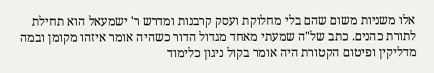אלו משניות משום שהם בלי מחלוקת ועסק קרבנות ומדרש ר' ישמעאל הוא תחילת לתורת כהנים. כתב של"ה שמעתי מאחד מגדול הדור כשהיה אומר איזהו מקומן ובמה מדליקין ופיטום הקטורת היה אומר בקול ניגון כלימוד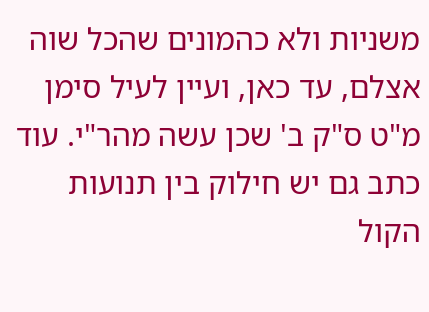משניות ולא כהמונים שהכל שוה אצלם, עד כאן, ועיין לעיל סימן מ"ט ס"ק ב' שכן עשה מהר"י. עוד כתב גם יש חילוק בין תנועות הקול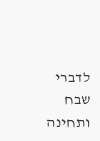לדברי שבח ותחינה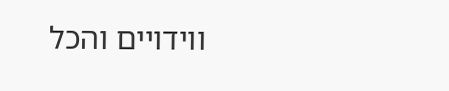ווידויים והכל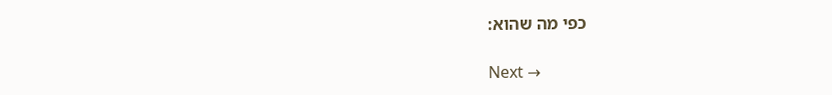כפי מה שהוא:

Next →